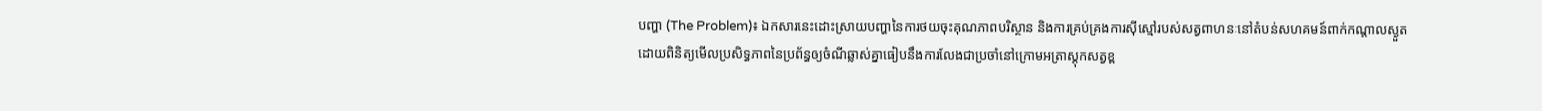បញ្ហា (The Problem)៖ ឯកសារនេះដោះស្រាយបញ្ហានៃការថយចុះគុណភាពបរិស្ថាន និងការគ្រប់គ្រងការស៊ីស្មៅរបស់សត្វពាហនៈនៅតំបន់សហគមន៍ពាក់កណ្តាលស្ងួត ដោយពិនិត្យមើលប្រសិទ្ធភាពនៃប្រព័ន្ធឲ្យចំណីឆ្លាស់គ្នាធៀបនឹងការលែងជាប្រចាំនៅក្រោមអត្រាស្តុកសត្វខ្ព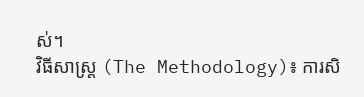ស់។
វិធីសាស្ត្រ (The Methodology)៖ ការសិ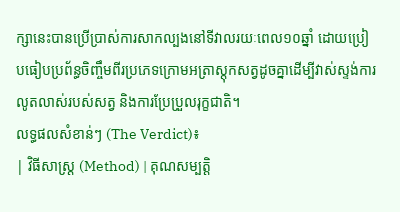ក្សានេះបានប្រើប្រាស់ការសាកល្បងនៅទីវាលរយៈពេល១០ឆ្នាំ ដោយប្រៀបធៀបប្រព័ន្ធចិញ្ចឹមពីរប្រភេទក្រោមអត្រាស្តុកសត្វដូចគ្នាដើម្បីវាស់ស្ទង់ការលូតលាស់របស់សត្វ និងការប្រែប្រួលរុក្ខជាតិ។
លទ្ធផលសំខាន់ៗ (The Verdict)៖
| វិធីសាស្ត្រ (Method) | គុណសម្បត្តិ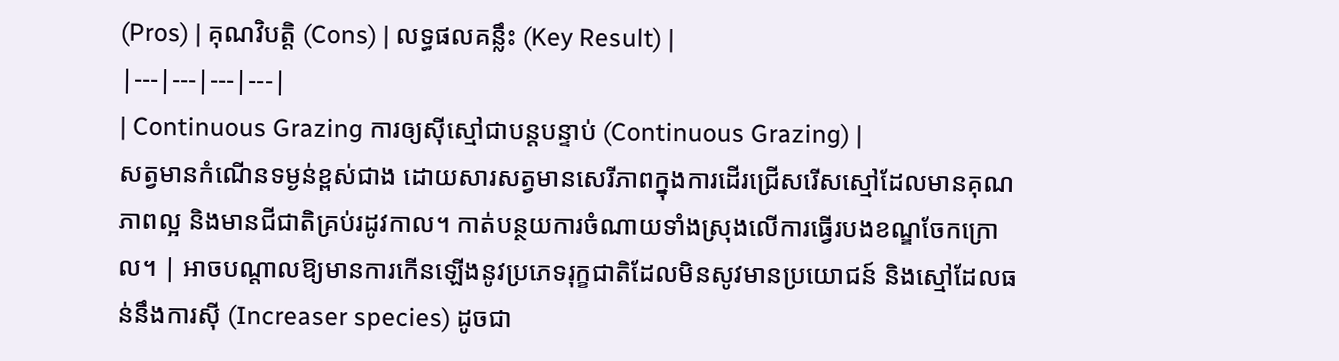(Pros) | គុណវិបត្តិ (Cons) | លទ្ធផលគន្លឹះ (Key Result) |
|---|---|---|---|
| Continuous Grazing ការឲ្យស៊ីស្មៅជាបន្តបន្ទាប់ (Continuous Grazing) |
សត្វមានកំណើនទម្ងន់ខ្ពស់ជាង ដោយសារសត្វមានសេរីភាពក្នុងការដើរជ្រើសរើសស្មៅដែលមានគុណភាពល្អ និងមានជីជាតិគ្រប់រដូវកាល។ កាត់បន្ថយការចំណាយទាំងស្រុងលើការធ្វើរបងខណ្ឌចែកក្រោល។ | អាចបណ្តាលឱ្យមានការកើនឡើងនូវប្រភេទរុក្ខជាតិដែលមិនសូវមានប្រយោជន៍ និងស្មៅដែលធន់នឹងការស៊ី (Increaser species) ដូចជា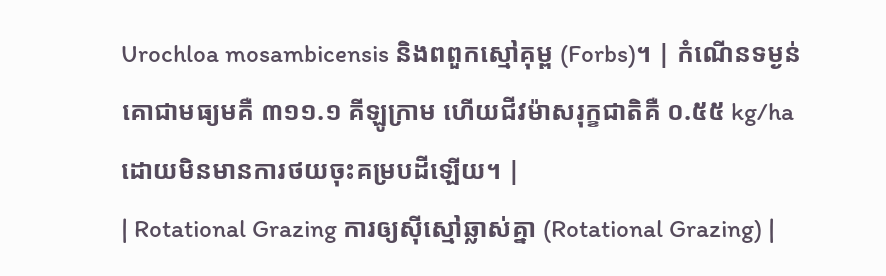Urochloa mosambicensis និងពពួកស្មៅគុម្ព (Forbs)។ | កំណើនទម្ងន់គោជាមធ្យមគឺ ៣១១.១ គីឡូក្រាម ហើយជីវម៉ាសរុក្ខជាតិគឺ ០.៥៥ kg/ha ដោយមិនមានការថយចុះគម្របដីឡើយ។ |
| Rotational Grazing ការឲ្យស៊ីស្មៅឆ្លាស់គ្នា (Rotational Grazing) |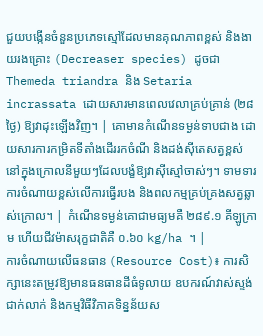ជួយបង្កើនចំនួនប្រភេទស្មៅដែលមានគុណភាពខ្ពស់ និងងាយរងគ្រោះ (Decreaser species) ដូចជា Themeda triandra និង Setaria incrassata ដោយសារមានពេលវេលាគ្រប់គ្រាន់ (២៨ថ្ងៃ) ឱ្យវាដុះឡើងវិញ។ | គោមានកំណើនទម្ងន់ទាបជាង ដោយសារការកម្រិតទីតាំងដើររកចំណី និងដង់ស៊ីតេសត្វខ្ពស់នៅក្នុងក្រោលនីមួយៗដែលបង្ខំឱ្យវាស៊ីស្មៅចាស់ៗ។ ទាមទារការចំណាយខ្ពស់លើការធ្វើរបង និងពលកម្មគ្រប់គ្រងសត្វឆ្លាស់ក្រោល។ | កំណើនទម្ងន់គោជាមធ្យមគឺ ២៨៩.១ គីឡូក្រាម ហើយជីវម៉ាសរុក្ខជាតិគឺ ០.៦០ kg/ha ។ |
ការចំណាយលើធនធាន (Resource Cost)៖ ការសិក្សានេះតម្រូវឱ្យមានធនធានដីធំទូលាយ ឧបករណ៍វាស់ស្ទង់ជាក់លាក់ និងកម្មវិធីវិភាគទិន្នន័យស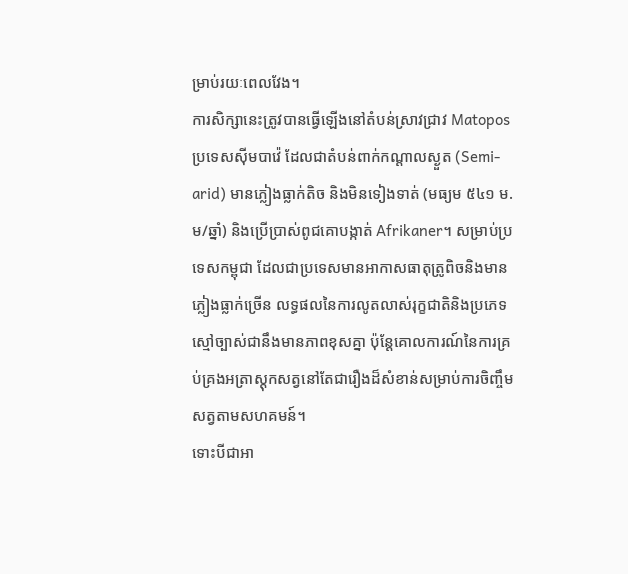ម្រាប់រយៈពេលវែង។
ការសិក្សានេះត្រូវបានធ្វើឡើងនៅតំបន់ស្រាវជ្រាវ Matopos ប្រទេសស៊ីមបាវ៉េ ដែលជាតំបន់ពាក់កណ្តាលស្ងួត (Semi-arid) មានភ្លៀងធ្លាក់តិច និងមិនទៀងទាត់ (មធ្យម ៥៤១ ម.ម/ឆ្នាំ) និងប្រើប្រាស់ពូជគោបង្កាត់ Afrikaner។ សម្រាប់ប្រទេសកម្ពុជា ដែលជាប្រទេសមានអាកាសធាតុត្រូពិចនិងមានភ្លៀងធ្លាក់ច្រើន លទ្ធផលនៃការលូតលាស់រុក្ខជាតិនិងប្រភេទស្មៅច្បាស់ជានឹងមានភាពខុសគ្នា ប៉ុន្តែគោលការណ៍នៃការគ្រប់គ្រងអត្រាស្តុកសត្វនៅតែជារឿងដ៏សំខាន់សម្រាប់ការចិញ្ចឹមសត្វតាមសហគមន៍។
ទោះបីជាអា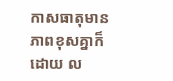កាសធាតុមានភាពខុសគ្នាក៏ដោយ ល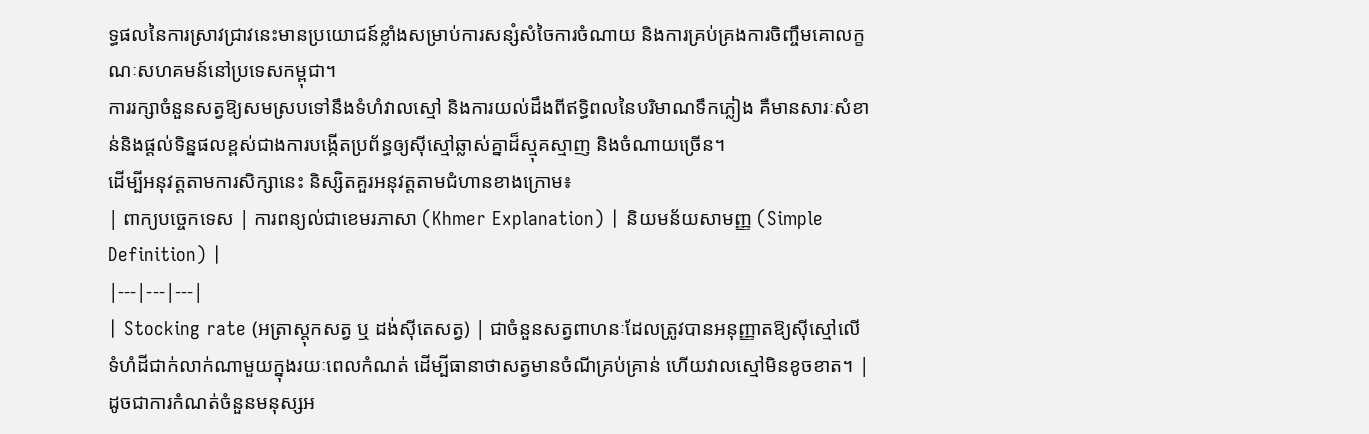ទ្ធផលនៃការស្រាវជ្រាវនេះមានប្រយោជន៍ខ្លាំងសម្រាប់ការសន្សំសំចៃការចំណាយ និងការគ្រប់គ្រងការចិញ្ចឹមគោលក្ខណៈសហគមន៍នៅប្រទេសកម្ពុជា។
ការរក្សាចំនួនសត្វឱ្យសមស្របទៅនឹងទំហំវាលស្មៅ និងការយល់ដឹងពីឥទ្ធិពលនៃបរិមាណទឹកភ្លៀង គឺមានសារៈសំខាន់និងផ្តល់ទិន្នផលខ្ពស់ជាងការបង្កើតប្រព័ន្ធឲ្យស៊ីស្មៅឆ្លាស់គ្នាដ៏ស្មុគស្មាញ និងចំណាយច្រើន។
ដើម្បីអនុវត្តតាមការសិក្សានេះ និស្សិតគួរអនុវត្តតាមជំហានខាងក្រោម៖
| ពាក្យបច្ចេកទេស | ការពន្យល់ជាខេមរភាសា (Khmer Explanation) | និយមន័យសាមញ្ញ (Simple Definition) |
|---|---|---|
| Stocking rate (អត្រាស្តុកសត្វ ឬ ដង់ស៊ីតេសត្វ) | ជាចំនួនសត្វពាហនៈដែលត្រូវបានអនុញ្ញាតឱ្យស៊ីស្មៅលើទំហំដីជាក់លាក់ណាមួយក្នុងរយៈពេលកំណត់ ដើម្បីធានាថាសត្វមានចំណីគ្រប់គ្រាន់ ហើយវាលស្មៅមិនខូចខាត។ | ដូចជាការកំណត់ចំនួនមនុស្សអ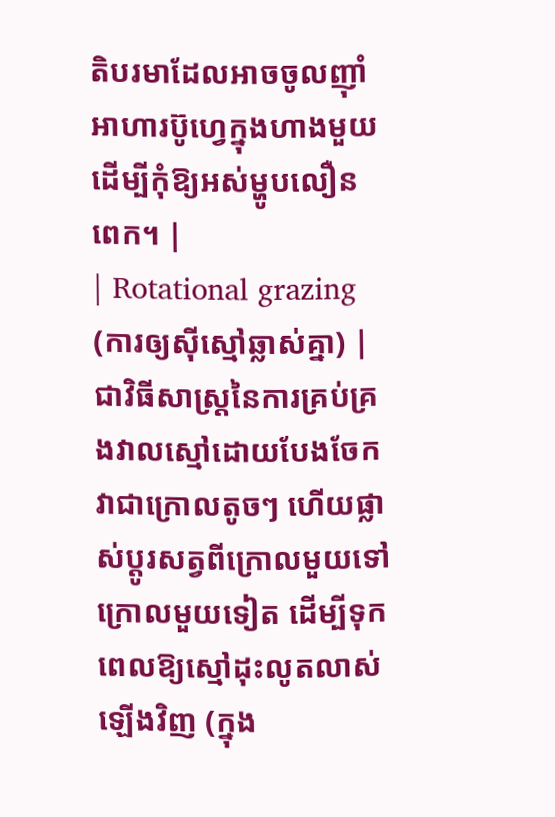តិបរមាដែលអាចចូលញ៉ាំអាហារប៊ូហ្វេក្នុងហាងមួយ ដើម្បីកុំឱ្យអស់ម្ហូបលឿនពេក។ |
| Rotational grazing (ការឲ្យស៊ីស្មៅឆ្លាស់គ្នា) | ជាវិធីសាស្ត្រនៃការគ្រប់គ្រងវាលស្មៅដោយបែងចែកវាជាក្រោលតូចៗ ហើយផ្លាស់ប្តូរសត្វពីក្រោលមួយទៅក្រោលមួយទៀត ដើម្បីទុកពេលឱ្យស្មៅដុះលូតលាស់ឡើងវិញ (ក្នុង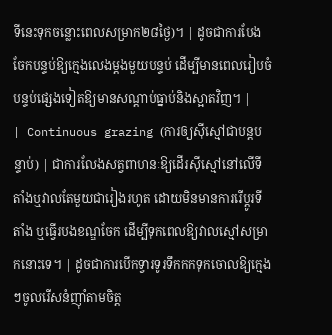ទីនេះទុកចន្លោះពេលសម្រាក២៨ថ្ងៃ)។ | ដូចជាការបែងចែកបន្ទប់ឱ្យក្មេងលេងម្តងមួយបន្ទប់ ដើម្បីមានពេលរៀបចំបន្ទប់ផ្សេងទៀតឱ្យមានសណ្តាប់ធ្នាប់និងស្អាតវិញ។ |
| Continuous grazing (ការឲ្យស៊ីស្មៅជាបន្តបន្ទាប់) | ជាការលែងសត្វពាហនៈឱ្យដើរស៊ីស្មៅនៅលើទីតាំងឬវាលតែមួយជារៀងរហូត ដោយមិនមានការរើប្តូរទីតាំង ឬធ្វើរបងខណ្ឌចែក ដើម្បីទុកពេលឱ្យវាលស្មៅសម្រាកនោះទេ។ | ដូចជាការបើកទ្វារទូរទឹកកកទុកចោលឱ្យក្មេងៗចូលរើសនំញ៉ាំតាមចិត្ត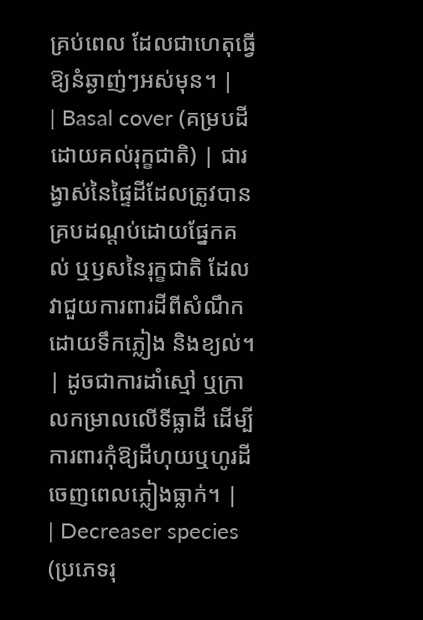គ្រប់ពេល ដែលជាហេតុធ្វើឱ្យនំឆ្ងាញ់ៗអស់មុន។ |
| Basal cover (គម្របដីដោយគល់រុក្ខជាតិ) | ជារង្វាស់នៃផ្ទៃដីដែលត្រូវបានគ្របដណ្តប់ដោយផ្នែកគល់ ឬឫសនៃរុក្ខជាតិ ដែលវាជួយការពារដីពីសំណឹកដោយទឹកភ្លៀង និងខ្យល់។ | ដូចជាការដាំស្មៅ ឬក្រាលកម្រាលលើទីធ្លាដី ដើម្បីការពារកុំឱ្យដីហុយឬហូរដីចេញពេលភ្លៀងធ្លាក់។ |
| Decreaser species (ប្រភេទរុ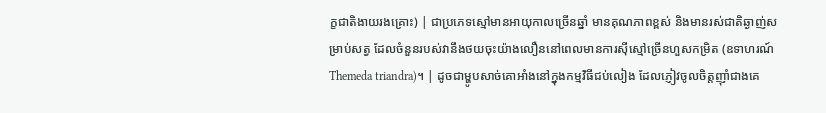ក្ខជាតិងាយរងគ្រោះ) | ជាប្រភេទស្មៅមានអាយុកាលច្រើនឆ្នាំ មានគុណភាពខ្ពស់ និងមានរស់ជាតិឆ្ងាញ់សម្រាប់សត្វ ដែលចំនួនរបស់វានឹងថយចុះយ៉ាងលឿននៅពេលមានការស៊ីស្មៅច្រើនហួសកម្រិត (ឧទាហរណ៍ Themeda triandra)។ | ដូចជាម្ហូបសាច់គោអាំងនៅក្នុងកម្មវិធីជប់លៀង ដែលភ្ញៀវចូលចិត្តញ៉ាំជាងគេ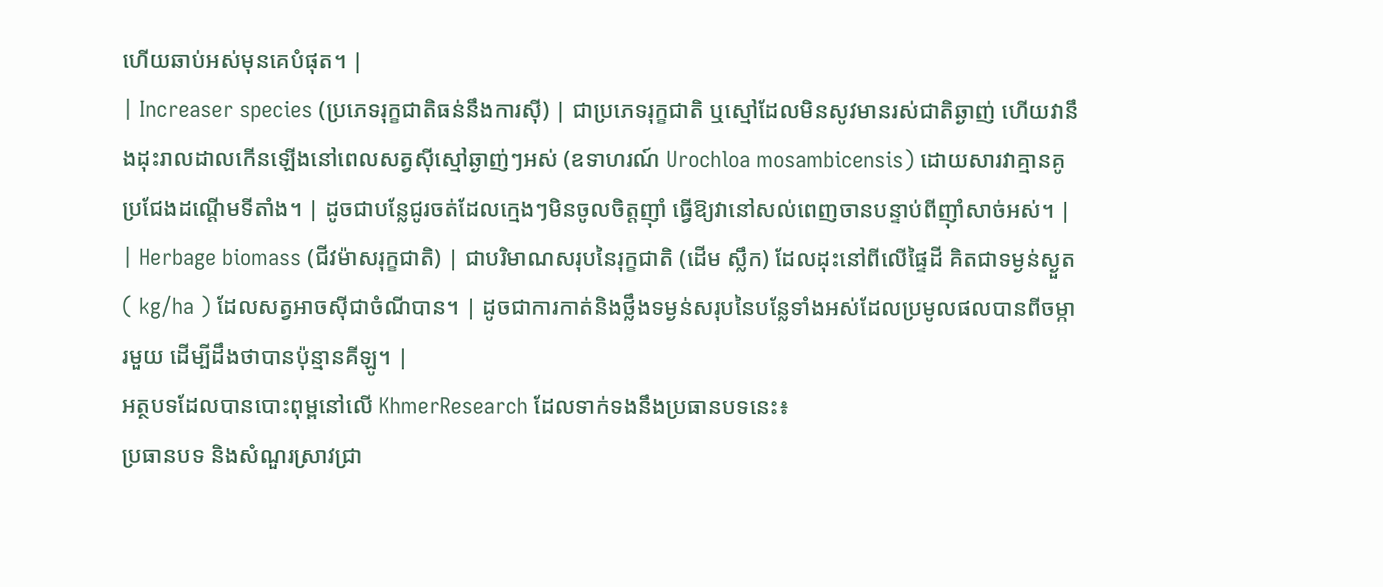ហើយឆាប់អស់មុនគេបំផុត។ |
| Increaser species (ប្រភេទរុក្ខជាតិធន់នឹងការស៊ី) | ជាប្រភេទរុក្ខជាតិ ឬស្មៅដែលមិនសូវមានរស់ជាតិឆ្ងាញ់ ហើយវានឹងដុះរាលដាលកើនឡើងនៅពេលសត្វស៊ីស្មៅឆ្ងាញ់ៗអស់ (ឧទាហរណ៍ Urochloa mosambicensis) ដោយសារវាគ្មានគូប្រជែងដណ្តើមទីតាំង។ | ដូចជាបន្លែជូរចត់ដែលក្មេងៗមិនចូលចិត្តញ៉ាំ ធ្វើឱ្យវានៅសល់ពេញចានបន្ទាប់ពីញ៉ាំសាច់អស់។ |
| Herbage biomass (ជីវម៉ាសរុក្ខជាតិ) | ជាបរិមាណសរុបនៃរុក្ខជាតិ (ដើម ស្លឹក) ដែលដុះនៅពីលើផ្ទៃដី គិតជាទម្ងន់ស្ងួត ( kg/ha ) ដែលសត្វអាចស៊ីជាចំណីបាន។ | ដូចជាការកាត់និងថ្លឹងទម្ងន់សរុបនៃបន្លែទាំងអស់ដែលប្រមូលផលបានពីចម្ការមួយ ដើម្បីដឹងថាបានប៉ុន្មានគីឡូ។ |
អត្ថបទដែលបានបោះពុម្ពនៅលើ KhmerResearch ដែលទាក់ទងនឹងប្រធានបទនេះ៖
ប្រធានបទ និងសំណួរស្រាវជ្រា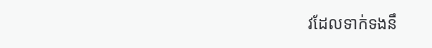វដែលទាក់ទងនឹ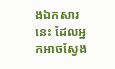ងឯកសារនេះ ដែលអ្នកអាចស្វែង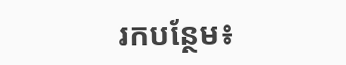រកបន្ថែម៖